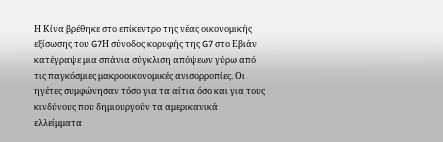Η Κίνα βρέθηκε στο επίκεντρο της νέας οικονομικής εξίσωσης του G7Η σύνοδος κορυφής της G7 στο Εβιάν κατέγραψε μια σπάνια σύγκλιση απόψεων γύρω από τις παγκόσμιες μακροοικονομικές ανισορροπίες. Οι ηγέτες συμφώνησαν τόσο για τα αίτια όσο και για τους κινδύνους που δημιουργούν τα αμερικανικά ελλείμματα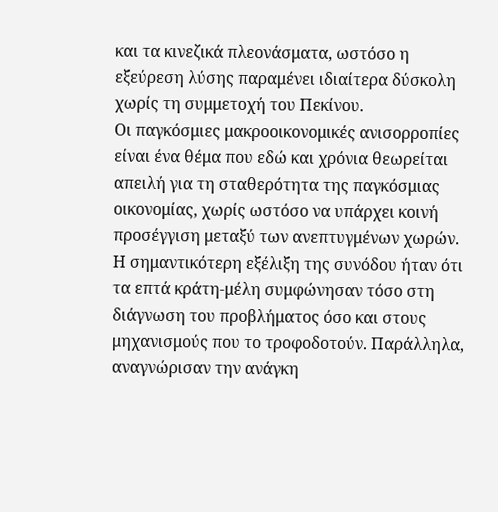και τα κινεζικά πλεονάσματα, ωστόσο η εξεύρεση λύσης παραμένει ιδιαίτερα δύσκολη χωρίς τη συμμετοχή του Πεκίνου.
Οι παγκόσμιες μακροοικονομικές ανισορροπίες είναι ένα θέμα που εδώ και χρόνια θεωρείται απειλή για τη σταθερότητα της παγκόσμιας οικονομίας, χωρίς ωστόσο να υπάρχει κοινή προσέγγιση μεταξύ των ανεπτυγμένων χωρών.
Η σημαντικότερη εξέλιξη της συνόδου ήταν ότι τα επτά κράτη-μέλη συμφώνησαν τόσο στη διάγνωση του προβλήματος όσο και στους μηχανισμούς που το τροφοδοτούν. Παράλληλα, αναγνώρισαν την ανάγκη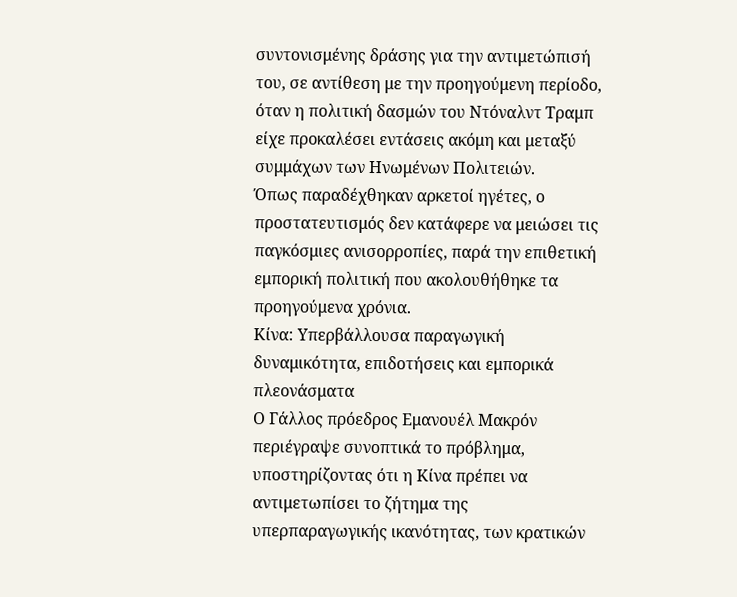συντονισμένης δράσης για την αντιμετώπισή του, σε αντίθεση με την προηγούμενη περίοδο, όταν η πολιτική δασμών του Ντόναλντ Τραμπ είχε προκαλέσει εντάσεις ακόμη και μεταξύ συμμάχων των Ηνωμένων Πολιτειών.
Όπως παραδέχθηκαν αρκετοί ηγέτες, ο προστατευτισμός δεν κατάφερε να μειώσει τις παγκόσμιες ανισορροπίες, παρά την επιθετική εμπορική πολιτική που ακολουθήθηκε τα προηγούμενα χρόνια.
Κίνα: Υπερβάλλουσα παραγωγική δυναμικότητα, επιδοτήσεις και εμπορικά πλεονάσματα
Ο Γάλλος πρόεδρος Εμανουέλ Μακρόν περιέγραψε συνοπτικά το πρόβλημα, υποστηρίζοντας ότι η Κίνα πρέπει να αντιμετωπίσει το ζήτημα της υπερπαραγωγικής ικανότητας, των κρατικών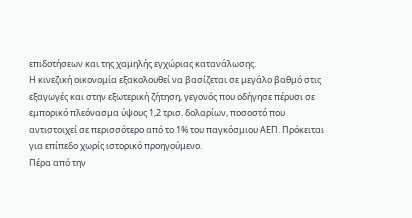επιδοτήσεων και της χαμηλής εγχώριας κατανάλωσης.
Η κινεζική οικονομία εξακολουθεί να βασίζεται σε μεγάλο βαθμό στις εξαγωγές και στην εξωτερική ζήτηση, γεγονός που οδήγησε πέρυσι σε εμπορικό πλεόνασμα ύψους 1,2 τρισ. δολαρίων, ποσοστό που αντιστοιχεί σε περισσότερο από το 1% του παγκόσμιου ΑΕΠ. Πρόκειται για επίπεδο χωρίς ιστορικό προηγούμενο.
Πέρα από την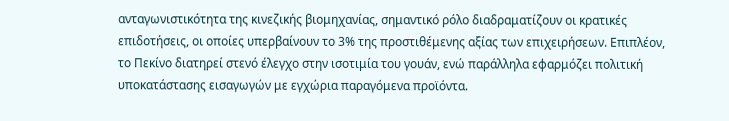ανταγωνιστικότητα της κινεζικής βιομηχανίας, σημαντικό ρόλο διαδραματίζουν οι κρατικές επιδοτήσεις, οι οποίες υπερβαίνουν το 3% της προστιθέμενης αξίας των επιχειρήσεων. Επιπλέον, το Πεκίνο διατηρεί στενό έλεγχο στην ισοτιμία του γουάν, ενώ παράλληλα εφαρμόζει πολιτική υποκατάστασης εισαγωγών με εγχώρια παραγόμενα προϊόντα.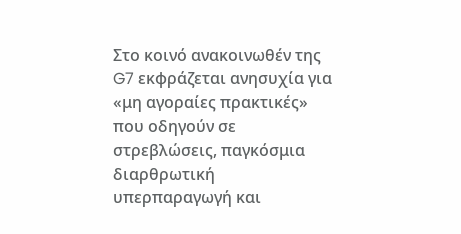Στο κοινό ανακοινωθέν της G7 εκφράζεται ανησυχία για «μη αγοραίες πρακτικές» που οδηγούν σε στρεβλώσεις, παγκόσμια διαρθρωτική υπερπαραγωγή και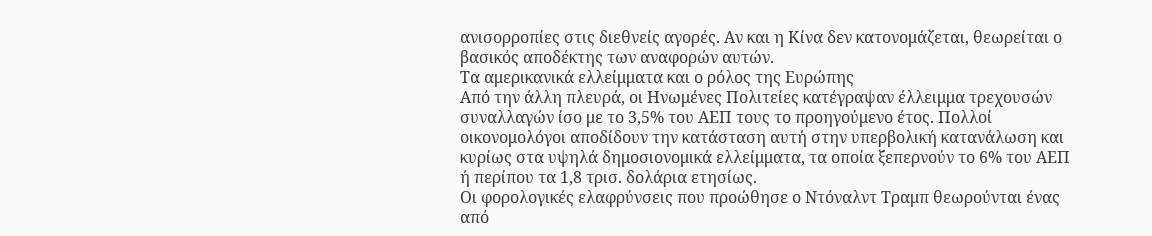ανισορροπίες στις διεθνείς αγορές. Αν και η Κίνα δεν κατονομάζεται, θεωρείται ο βασικός αποδέκτης των αναφορών αυτών.
Τα αμερικανικά ελλείμματα και ο ρόλος της Ευρώπης
Από την άλλη πλευρά, οι Ηνωμένες Πολιτείες κατέγραψαν έλλειμμα τρεχουσών συναλλαγών ίσο με το 3,5% του ΑΕΠ τους το προηγούμενο έτος. Πολλοί οικονομολόγοι αποδίδουν την κατάσταση αυτή στην υπερβολική κατανάλωση και κυρίως στα υψηλά δημοσιονομικά ελλείμματα, τα οποία ξεπερνούν το 6% του ΑΕΠ ή περίπου τα 1,8 τρισ. δολάρια ετησίως.
Οι φορολογικές ελαφρύνσεις που προώθησε ο Ντόναλντ Τραμπ θεωρούνται ένας από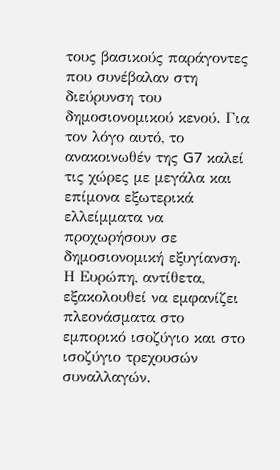τους βασικούς παράγοντες που συνέβαλαν στη διεύρυνση του δημοσιονομικού κενού. Για τον λόγο αυτό, το ανακοινωθέν της G7 καλεί τις χώρες με μεγάλα και επίμονα εξωτερικά ελλείμματα να προχωρήσουν σε δημοσιονομική εξυγίανση.
Η Ευρώπη, αντίθετα, εξακολουθεί να εμφανίζει πλεονάσματα στο εμπορικό ισοζύγιο και στο ισοζύγιο τρεχουσών συναλλαγών.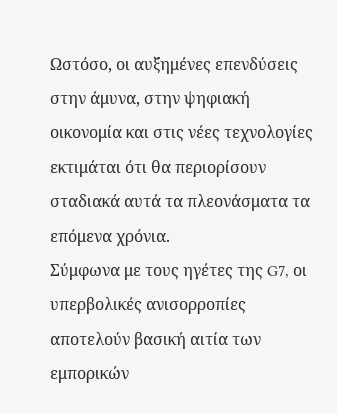Ωστόσο, οι αυξημένες επενδύσεις στην άμυνα, στην ψηφιακή οικονομία και στις νέες τεχνολογίες εκτιμάται ότι θα περιορίσουν σταδιακά αυτά τα πλεονάσματα τα επόμενα χρόνια.
Σύμφωνα με τους ηγέτες της G7, οι υπερβολικές ανισορροπίες αποτελούν βασική αιτία των εμπορικών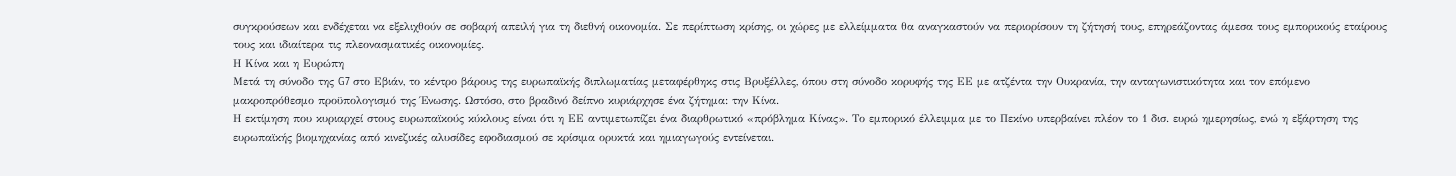συγκρούσεων και ενδέχεται να εξελιχθούν σε σοβαρή απειλή για τη διεθνή οικονομία. Σε περίπτωση κρίσης, οι χώρες με ελλείμματα θα αναγκαστούν να περιορίσουν τη ζήτησή τους, επηρεάζοντας άμεσα τους εμπορικούς εταίρους τους και ιδιαίτερα τις πλεονασματικές οικονομίες.
Η Κίνα και η Ευρώπη
Μετά τη σύνοδο της G7 στο Εβιάν, το κέντρο βάρους της ευρωπαϊκής διπλωματίας μεταφέρθηκς στις Βρυξέλλες, όπου στη σύνοδο κορυφής της ΕΕ με ατζέντα την Ουκρανία, την ανταγωνιστικότητα και τον επόμενο μακροπρόθεσμο προϋπολογισμό της Ένωσης. Ωστόσο, στο βραδινό δείπνο κυριάρχησε ένα ζήτημα: την Κίνα.
Η εκτίμηση που κυριαρχεί στους ευρωπαϊκούς κύκλους είναι ότι η ΕΕ αντιμετωπίζει ένα διαρθρωτικό «πρόβλημα Κίνας». Το εμπορικό έλλειμμα με το Πεκίνο υπερβαίνει πλέον το 1 δισ. ευρώ ημερησίως, ενώ η εξάρτηση της ευρωπαϊκής βιομηχανίας από κινεζικές αλυσίδες εφοδιασμού σε κρίσιμα ορυκτά και ημιαγωγούς εντείνεται.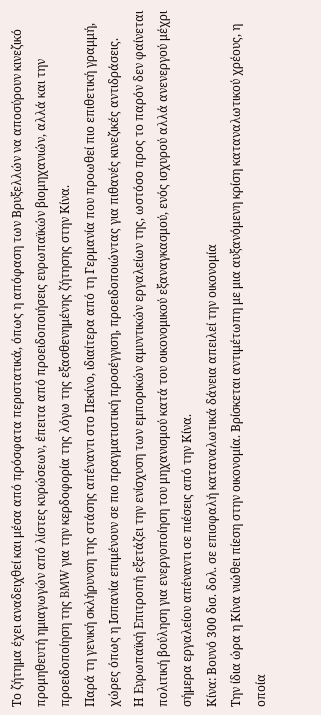Το ζήτημα έχει αναδειχθεί και μέσα από πρόσφατα περιστατικά, όπως η απόφαση των Βρυξελλών να αποσύρουν κινεζικό προμηθευτή ημιαγωγών από λίστες κυρώσεων, έπειτα από προειδοποιήσεις ευρωπαϊκών βιομηχανιών, αλλά και την προειδοποίηση της BMW για την κερδοφορία της λόγω της εξασθενημένης ζήτησης στην Κίνα.
Παρά τη γενική σκλήρυνση της στάσης απέναντι στο Πεκίνο, ιδιαίτερα από τη Γερμανία που προωθεί πιο επιθετική γραμμή, χώρες όπως η Ισπανία επιμένουν σε πιο πραγματιστική προσέγγιση, προειδοποιώντας για πιθανές κινεζικές αντιδράσεις.
Η Ευρωπαϊκή Επιτροπή εξετάζει την ενίσχυση των εμπορικών αμυντικών εργαλείων της, ωστόσο προς το παρόν δεν φαίνεται πολιτική βούληση για ενεργοποίηση του μηχανισμού κατά του οικονομικού εξαναγκασμού, ενός ισχυρού αλλά ανενεργού μέχρι σήμερα εργαλείου απέναντι σε πιέσεις από την Κίνα.
Κίνα: Βουνό 300 δισ. δολ. σε επισφαλή καταναλωτικά δάνεια απειλεί την οικονομία
Την ίδια ώρα η Κίνα νιώθει πίεση στην οικονομία. Βρίσκεται αντιμέτωπη με μια αυξανόμενη κρίση καταναλωτικού χρέους, η οποία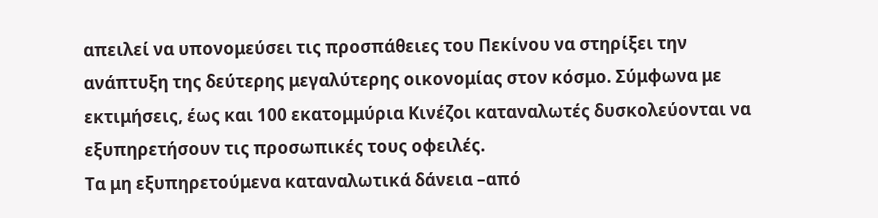απειλεί να υπονομεύσει τις προσπάθειες του Πεκίνου να στηρίξει την ανάπτυξη της δεύτερης μεγαλύτερης οικονομίας στον κόσμο. Σύμφωνα με εκτιμήσεις, έως και 100 εκατομμύρια Κινέζοι καταναλωτές δυσκολεύονται να εξυπηρετήσουν τις προσωπικές τους οφειλές.
Τα μη εξυπηρετούμενα καταναλωτικά δάνεια –από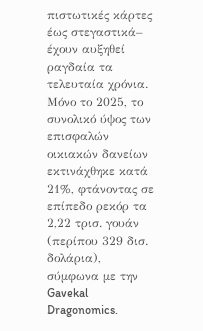πιστωτικές κάρτες έως στεγαστικά– έχουν αυξηθεί ραγδαία τα τελευταία χρόνια. Μόνο το 2025, το συνολικό ύψος των επισφαλών οικιακών δανείων εκτινάχθηκε κατά 21%, φτάνοντας σε επίπεδο ρεκόρ τα 2,22 τρισ. γουάν (περίπου 329 δισ. δολάρια), σύμφωνα με την Gavekal Dragonomics.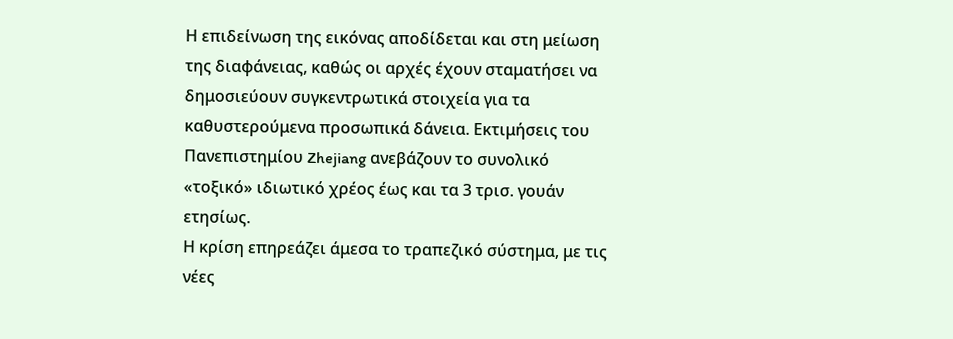Η επιδείνωση της εικόνας αποδίδεται και στη μείωση της διαφάνειας, καθώς οι αρχές έχουν σταματήσει να δημοσιεύουν συγκεντρωτικά στοιχεία για τα καθυστερούμενα προσωπικά δάνεια. Εκτιμήσεις του Πανεπιστημίου Zhejiang ανεβάζουν το συνολικό «τοξικό» ιδιωτικό χρέος έως και τα 3 τρισ. γουάν ετησίως.
Η κρίση επηρεάζει άμεσα το τραπεζικό σύστημα, με τις νέες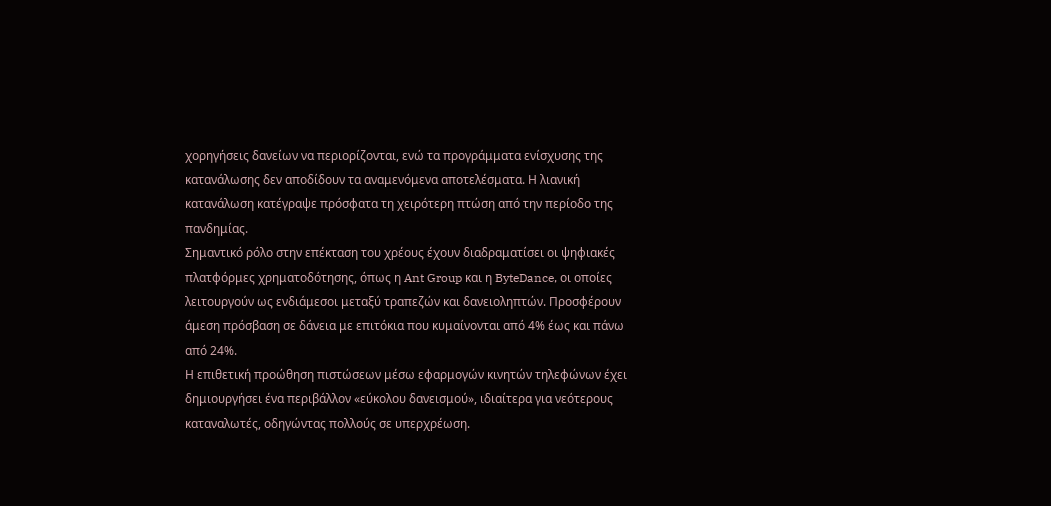χορηγήσεις δανείων να περιορίζονται, ενώ τα προγράμματα ενίσχυσης της κατανάλωσης δεν αποδίδουν τα αναμενόμενα αποτελέσματα. Η λιανική κατανάλωση κατέγραψε πρόσφατα τη χειρότερη πτώση από την περίοδο της πανδημίας.
Σημαντικό ρόλο στην επέκταση του χρέους έχουν διαδραματίσει οι ψηφιακές πλατφόρμες χρηματοδότησης, όπως η Ant Group και η ByteDance, οι οποίες λειτουργούν ως ενδιάμεσοι μεταξύ τραπεζών και δανειοληπτών. Προσφέρουν άμεση πρόσβαση σε δάνεια με επιτόκια που κυμαίνονται από 4% έως και πάνω από 24%.
Η επιθετική προώθηση πιστώσεων μέσω εφαρμογών κινητών τηλεφώνων έχει δημιουργήσει ένα περιβάλλον «εύκολου δανεισμού», ιδιαίτερα για νεότερους καταναλωτές, οδηγώντας πολλούς σε υπερχρέωση.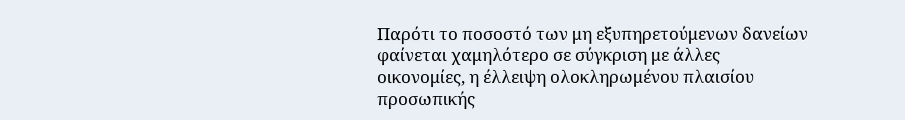Παρότι το ποσοστό των μη εξυπηρετούμενων δανείων φαίνεται χαμηλότερο σε σύγκριση με άλλες οικονομίες, η έλλειψη ολοκληρωμένου πλαισίου προσωπικής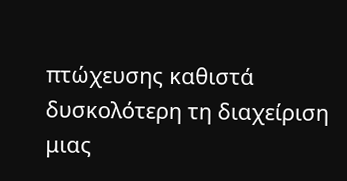πτώχευσης καθιστά δυσκολότερη τη διαχείριση μιας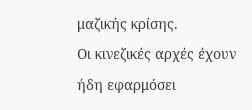μαζικής κρίσης.
Οι κινεζικές αρχές έχουν ήδη εφαρμόσει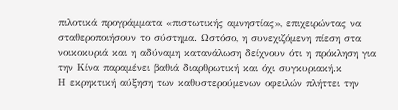πιλοτικά προγράμματα «πιστωτικής αμνηστίας», επιχειρώντας να σταθεροποιήσουν το σύστημα. Ωστόσο, η συνεχιζόμενη πίεση στα νοικοκυριά και η αδύναμη κατανάλωση δείχνουν ότι η πρόκληση για την Κίνα παραμένει βαθιά διαρθρωτική και όχι συγκυριακή.κ
Η εκρηκτική αύξηση των καθυστερούμενων οφειλών πλήττει την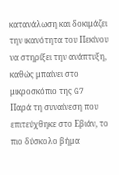κατανάλωση και δοκιμάζει την ικανότητα του Πεκίνου να στηρίξει την ανάπτυξη, καθώς μπαίνει στο μικροσκόπιο της G7
Παρά τη συναίνεση που επιτεύχθηκε στο Εβιάν, το πιο δύσκολο βήμα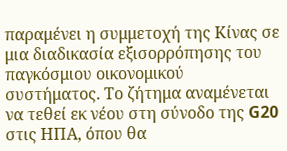παραμένει η συμμετοχή της Κίνας σε μια διαδικασία εξισορρόπησης του παγκόσμιου οικονομικού συστήματος. Το ζήτημα αναμένεται να τεθεί εκ νέου στη σύνοδο της G20 στις ΗΠΑ, όπου θα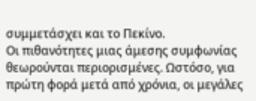συμμετάσχει και το Πεκίνο.
Οι πιθανότητες μιας άμεσης συμφωνίας θεωρούνται περιορισμένες. Ωστόσο, για πρώτη φορά μετά από χρόνια, οι μεγάλες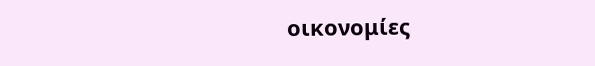οικονομίες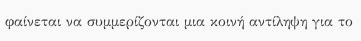φαίνεται να συμμερίζονται μια κοινή αντίληψη για το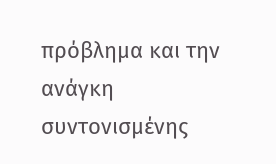πρόβλημα και την ανάγκη συντονισμένης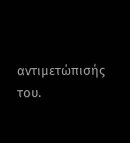αντιμετώπισής του.